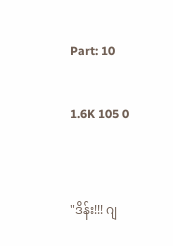Part: 10

1.6K 105 0


"ဒိန်း!!! ဂျ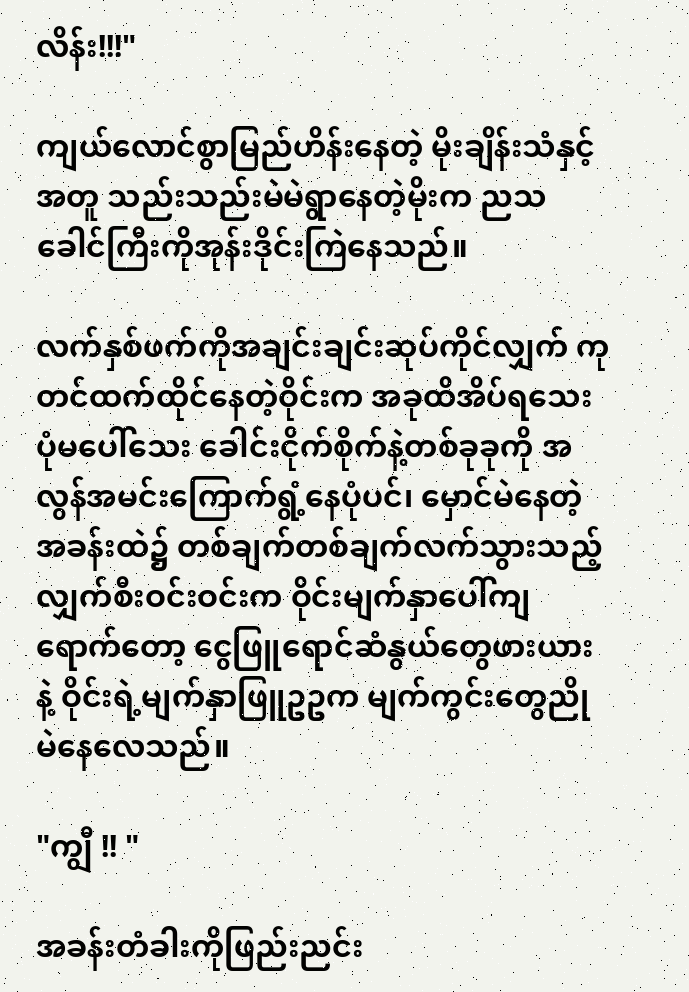လိန်း!!!"

ကျယ်လောင်စွာမြည်ဟိန်းနေတဲ့ မိုးချိန်းသံနှင့်အတူ သည်းသည်းမဲမဲရွာနေတဲ့မိုးက ညသခေါင်ကြီးကိုအုန်းဒိုင်းကြဲနေသည်။

လက်နှစ်ဖက်ကိုအချင်းချင်းဆုပ်ကိုင်လျှက် ကုတင်ထက်ထိုင်နေတဲ့ဝိုင်းက အခုထိအိပ်ရသေးပုံမပေါ်သေး ခေါင်းငိုက်စိုက်နဲ့တစ်ခုခုကို အလွန်အမင်းကြောက်ရွံ့နေပုံပင်၊ မှောင်မဲနေတဲ့အခန်းထဲ၌ တစ်ချက်တစ်ချက်လက်သွားသည့် လျှက်စီးဝင်းဝင်းက ဝိုင်းမျက်နှာပေါ်ကျရောက်တော့ ငွေဖြူရောင်ဆံနွယ်တွေဖားယားနဲ့ ဝိုင်းရဲ့မျက်နှာဖြူဥဥက မျက်ကွင်းတွေညိုမဲနေလေသည်။

"ကျွီ !! "

အခန်းတံခါးကိုဖြည်းညင်း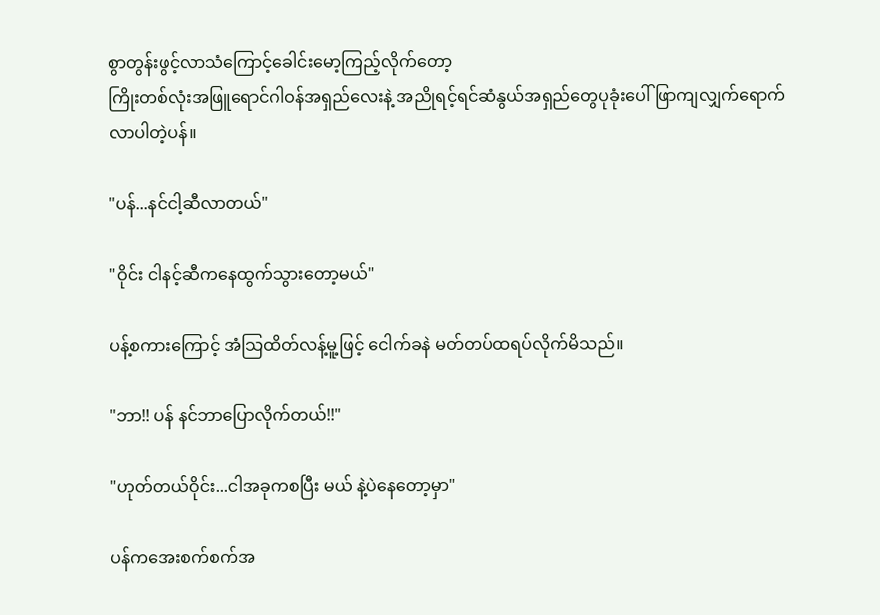စွာတွန်းဖွင့်လာသံကြောင့်ခေါင်းမော့ကြည့်လိုက်တော့
ကြိုးတစ်လုံးအဖြူရောင်ဂါဝန်အရှည်လေးနဲ့ အညိုရင့်ရင်ဆံနွယ်အရှည်တွေပုခုံးပေါ်ဖြာကျလျှက်ရောက်လာပါတဲ့ပန်။

"ပန်...နင်ငါ့ဆီလာတယ်"

"ဝိုင်း ငါနင့်ဆီကနေထွက်သွားတော့မယ်"

ပန့်စကားကြောင့် အံသြထိတ်လန့်မူ့ဖြင့် ငေါက်ခနဲ မတ်တပ်ထရပ်လိုက်မိသည်။

"ဘာ!! ပန် နင်ဘာပြောလိုက်တယ်!!"

"ဟုတ်တယ်ဝိုင်း...ငါအခုကစပြီး မယ် နဲ့ပဲနေတော့မှာ"

ပန်ကအေးစက်စက်အ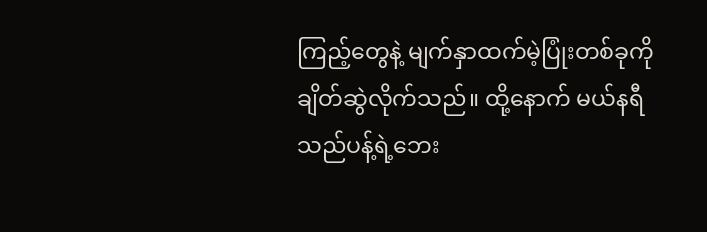ကြည့်တွေနဲ့ မျက်နှာထက်မဲ့ပြုံးတစ်ခုကိုချိတ်ဆွဲလိုက်သည်။ ထို့နောက် မယ်နရီသည်ပန့်ရဲ့ဘေး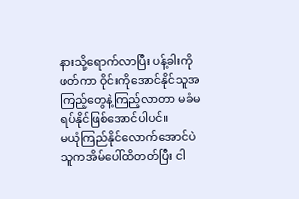နားသို့ရောက်လာပြီး ပန့်ခါးကိုဖတ်ကာ ဝိုင်းကိုအောင်နိုင်သူအကြည့်တွေနဲ့ကြည့်လာတာ မခံမရပ်နိုင်ဖြစ်အောင်ပါပင်။
မယုံကြည်နိုင်လောက်အောင်ပဲ သူကအိမ်ပေါ်ထိတတ်ပြီး ငါ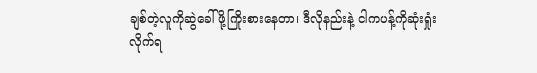ချစ်တဲ့လူကိုဆွဲခေါ်ဖို့ကြိုးစားနေတာ၊ ဒီလိုနည်းနဲ့ ငါကပန့်ကိုဆုံးရှုံးလိုက်ရ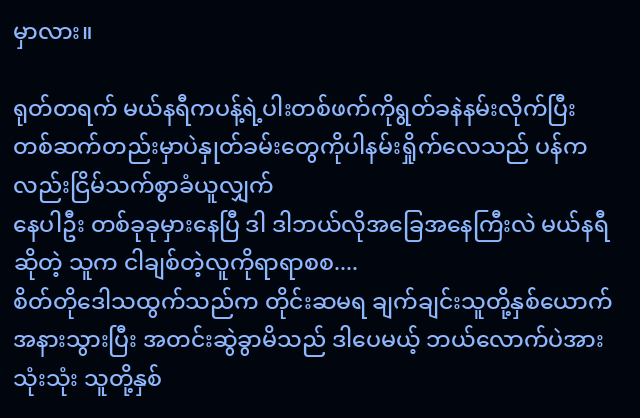မှာလား။

ရုတ်တရက် မယ်နရီကပန့်ရဲ့ပါးတစ်ဖက်ကိုရွတ်ခနဲနမ်းလိုက်ပြီး တစ်ဆက်တည်းမှာပဲနှုတ်ခမ်းတွေကိုပါနမ်းရှိုက်လေသည် ပန်ကလည်းငြိမ်သက်စွာခံယူလျှက်
နေပါဦး တစ်ခုခုမှားနေပြီ ဒါ ဒါဘယ်လိုအခြေအနေကြီးလဲ မယ်နရီဆိုတဲ့ သူက ငါချစ်တဲ့လူကိုရာရာစစ....
စိတ်တိုဒေါသထွက်သည်က တိုင်းဆမရ ချက်ချင်းသူတို့နှစ်ယောက်အနားသွားပြီး အတင်းဆွဲခွာမိသည် ဒါပေမယ့် ဘယ်လောက်ပဲအားသုံးသုံး သူတို့နှစ်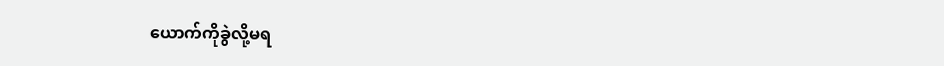ယောက်ကိုခွဲလို့မရ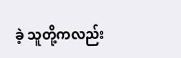ခဲ့ သူတို့ကလည်း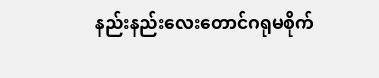နည်းနည်းလေးတောင်ဂရုမစိုက်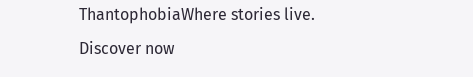ThantophobiaWhere stories live. Discover now